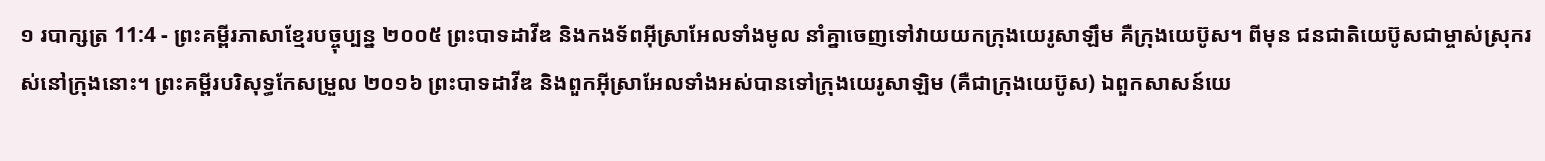១ របាក្សត្រ 11:4 - ព្រះគម្ពីរភាសាខ្មែរបច្ចុប្បន្ន ២០០៥ ព្រះបាទដាវីឌ និងកងទ័ពអ៊ីស្រាអែលទាំងមូល នាំគ្នាចេញទៅវាយយកក្រុងយេរូសាឡឹម គឺក្រុងយេប៊ូស។ ពីមុន ជនជាតិយេប៊ូសជាម្ចាស់ស្រុករស់នៅក្រុងនោះ។ ព្រះគម្ពីរបរិសុទ្ធកែសម្រួល ២០១៦ ព្រះបាទដាវីឌ និងពួកអ៊ីស្រាអែលទាំងអស់បានទៅក្រុងយេរូសាឡិម (គឺជាក្រុងយេប៊ូស) ឯពួកសាសន៍យេ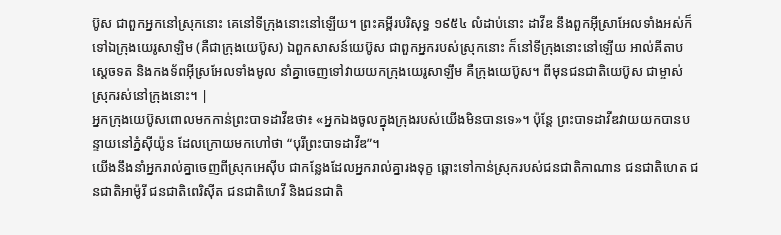ប៊ូស ជាពួកអ្នកនៅស្រុកនោះ គេនៅទីក្រុងនោះនៅឡើយ។ ព្រះគម្ពីរបរិសុទ្ធ ១៩៥៤ លំដាប់នោះ ដាវីឌ នឹងពួកអ៊ីស្រាអែលទាំងអស់ក៏ទៅឯក្រុងយេរូសាឡិម (គឺជាក្រុងយេប៊ូស) ឯពួកសាសន៍យេប៊ូស ជាពួកអ្នករបស់ស្រុកនោះ ក៏នៅទីក្រុងនោះនៅឡើយ អាល់គីតាប ស្តេចទត និងកងទ័ពអ៊ីស្រអែលទាំងមូល នាំគ្នាចេញទៅវាយយកក្រុងយេរូសាឡឹម គឺក្រុងយេប៊ូស។ ពីមុនជនជាតិយេប៊ូស ជាម្ចាស់ស្រុករស់នៅក្រុងនោះ។ |
អ្នកក្រុងយេប៊ូសពោលមកកាន់ព្រះបាទដាវីឌថា៖ «អ្នកឯងចូលក្នុងក្រុងរបស់យើងមិនបានទេ»។ ប៉ុន្តែ ព្រះបាទដាវីឌវាយយកបានបន្ទាយនៅភ្នំស៊ីយ៉ូន ដែលក្រោយមកហៅថា “បុរីព្រះបាទដាវីឌ”។
យើងនឹងនាំអ្នករាល់គ្នាចេញពីស្រុកអេស៊ីប ជាកន្លែងដែលអ្នករាល់គ្នារងទុក្ខ ឆ្ពោះទៅកាន់ស្រុករបស់ជនជាតិកាណាន ជនជាតិហេត ជនជាតិអាម៉ូរី ជនជាតិពេរិស៊ីត ជនជាតិហេវី និងជនជាតិ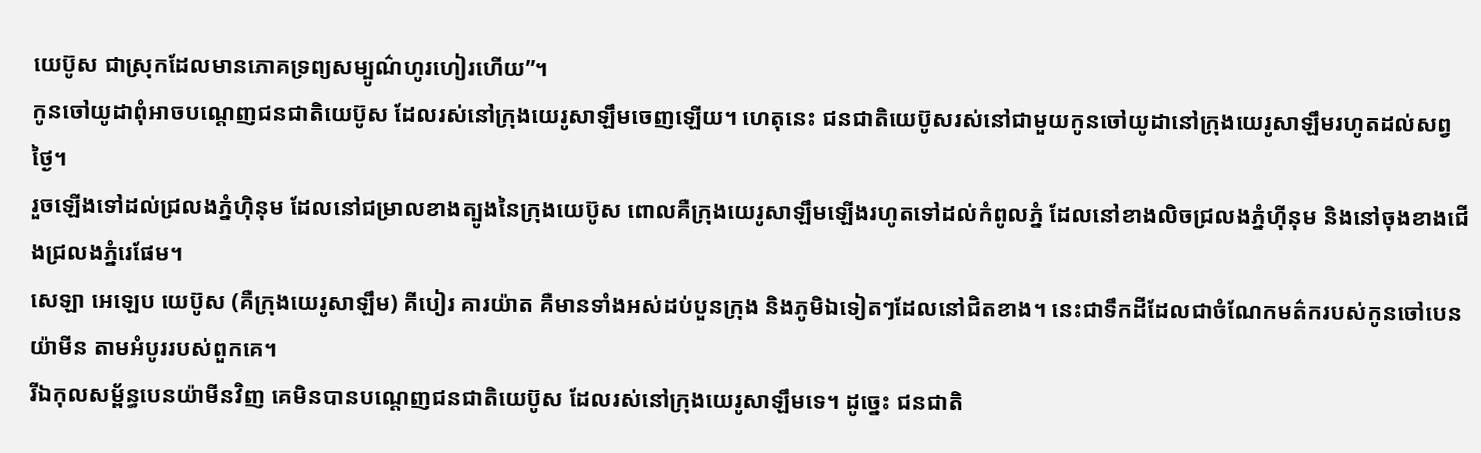យេប៊ូស ជាស្រុកដែលមានភោគទ្រព្យសម្បូណ៌ហូរហៀរហើយ”។
កូនចៅយូដាពុំអាចបណ្ដេញជនជាតិយេប៊ូស ដែលរស់នៅក្រុងយេរូសាឡឹមចេញឡើយ។ ហេតុនេះ ជនជាតិយេប៊ូសរស់នៅជាមួយកូនចៅយូដានៅក្រុងយេរូសាឡឹមរហូតដល់សព្វថ្ងៃ។
រួចឡើងទៅដល់ជ្រលងភ្នំហ៊ិនុម ដែលនៅជម្រាលខាងត្បូងនៃក្រុងយេប៊ូស ពោលគឺក្រុងយេរូសាឡឹមឡើងរហូតទៅដល់កំពូលភ្នំ ដែលនៅខាងលិចជ្រលងភ្នំហ៊ីនុម និងនៅចុងខាងជើងជ្រលងភ្នំរេផែម។
សេឡា អេឡេប យេប៊ូស (គឺក្រុងយេរូសាឡឹម) គីបៀរ គារយ៉ាត គឺមានទាំងអស់ដប់បួនក្រុង និងភូមិឯទៀតៗដែលនៅជិតខាង។ នេះជាទឹកដីដែលជាចំណែកមត៌ករបស់កូនចៅបេនយ៉ាមីន តាមអំបូររបស់ពួកគេ។
រីឯកុលសម្ព័ន្ធបេនយ៉ាមីនវិញ គេមិនបានបណ្ដេញជនជាតិយេប៊ូស ដែលរស់នៅក្រុងយេរូសាឡឹមទេ។ ដូច្នេះ ជនជាតិ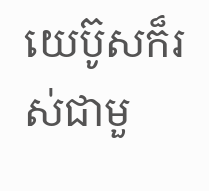យេប៊ូសក៏រស់ជាមួ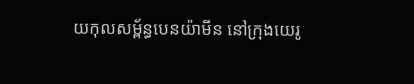យកុលសម្ព័ន្ធបេនយ៉ាមីន នៅក្រុងយេរូ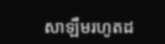សាឡឹមរហូតដ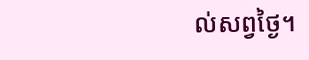ល់សព្វថ្ងៃ។